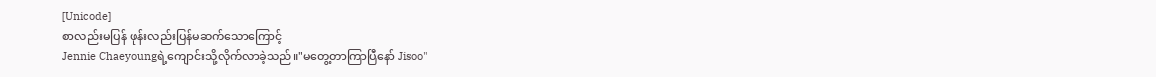[Unicode]
စာလည်းမပြန် ဖုန်းလည်းပြန်မဆက်သောကြောင့်
Jennie Chaeyoungရဲ့ကျောင်းသို့လိုက်လာခဲ့သည်။"မတွေ့တာကြာပြီနော် Jisoo"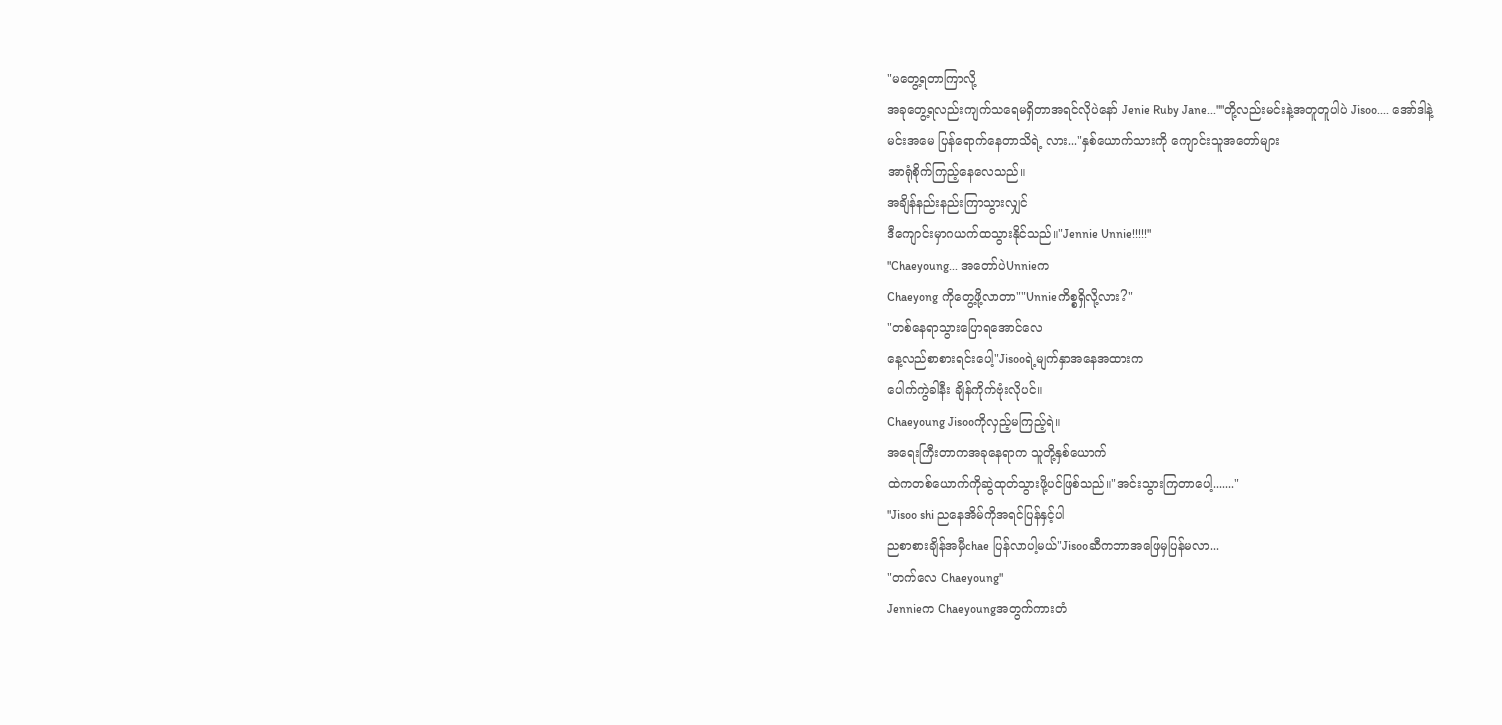"မတွေ့ရတာကြာလို့
အခုတွေ့ရလည်းကျက်သရေမရှိတာအရင်လိုပဲနော် Jenie Ruby Jane...""တို့လည်းမင်းနဲ့အတူတူပါပဲ Jisoo.... အော်ဒါနဲ့
မင်းအမေ ပြန်ရောက်နေတာသိရဲ့ လား..."နှစ်ယောက်သားကို ကျောင်းသူအတော်များ
အာရုံစိုက်ကြည့်နေလေသည်။
အချိန်နည်းနည်းကြာသွားလျှင်
ဒီကျောင်းမှာဂယက်ထသွားနိုင်သည်။"Jennie Unnie!!!!!"
"Chaeyoung... အတော်ပဲUnnieက
Chaeyong ကိုတွေ့ဖို့လာတာ""Unnieကိစ္စရှိလို့လား?"
"တစ်နေရာသွားပြောရအောင်လေ
နေ့လည်စာစားရင်းပေါ့"Jisooရဲ့မျက်နှာအနေအထားက
ပေါက်ကွဲခါနီး ချိန်ကိုက်ဗုံးလိုပင်။
Chaeyoung Jisooကိုလှည့်မကြည့်ရဲ။
အရေးကြီးတာကအခုနေရာက သူတို့နှစ်ယောက်
ထဲကတစ်ယောက်ကိုဆွဲထုတ်သွားဖို့ပင်ဖြစ်သည်။"အင်းသွားကြတာပေါ့......."
"Jisoo shi ညနေအိမ်ကိုအရင်ပြန်နှင့်ပါ
ညစာစားချိန်အမှီchae ပြန်လာပါ့မယ်"Jisooဆီကဘာအဖြေမှပြန်မလာ...
"တက်လေ Chaeyoung"
Jennieက Chaeyoungအတွက်ကားတံ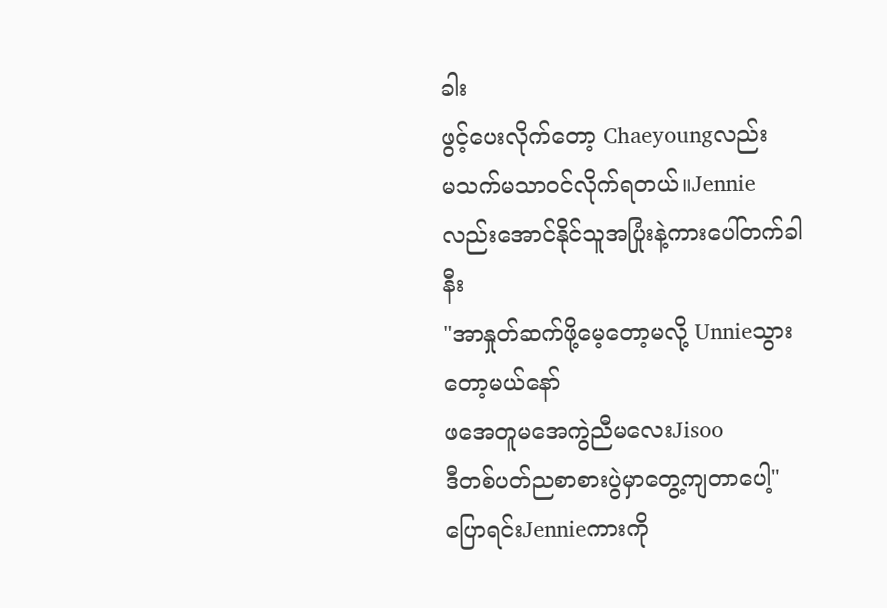ခါး
ဖွင့်ပေးလိုက်တော့ Chaeyoungလည်း
မသက်မသာဝင်လိုက်ရတယ်။Jennie လည်းအောင်နိုင်သူအပြုံးနဲ့ကားပေါ်တက်ခါနီး
"အာနှုတ်ဆက်ဖို့မေ့တော့မလို့ Unnieသွားတော့မယ်နော်
ဖအေတူမအေကွဲညီမလေးJisoo
ဒီတစ်ပတ်ညစာစားပွဲမှာတွေ့ကျတာပေါ့"ပြောရင်းJennieကားကို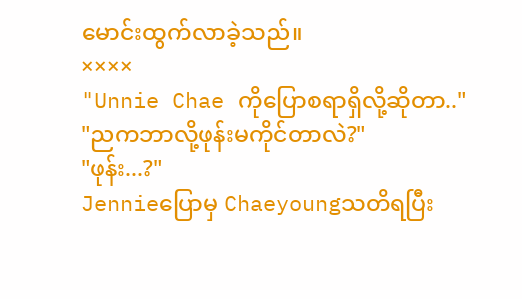မောင်းထွက်လာခဲ့သည်။
××××
"Unnie Chae ကိုပြောစရာရှိလို့ဆိုတာ.."
"ညကဘာလို့ဖုန်းမကိုင်တာလဲ?"
"ဖုန်း...?"
Jennieပြောမှ Chaeyoungသတိရပြီး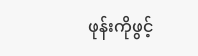ဖုန်းကိုဖွင့်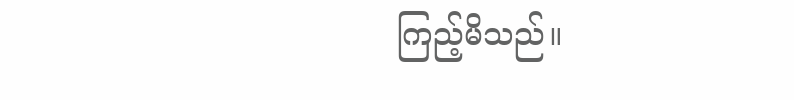ကြည့်မိသည်။